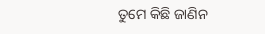ତୁମେ କିଛି ଜାଣିନ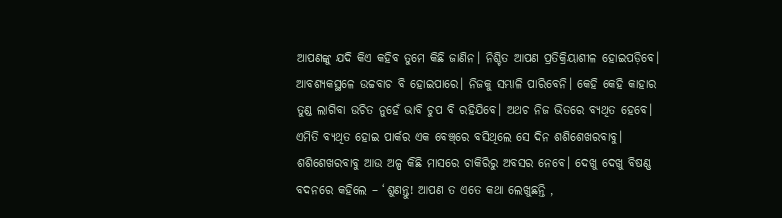ଆପଣଙ୍କୁ ଯଦି କିଏ କହିବ ତୁମେ କିଛି ଜାଣିନ। ନିଶ୍ଚିତ ଆପଣ ପ୍ରତିକ୍ରିୟାଶୀଳ ହୋଇପଡ଼ିବେ। ଆବଶ୍ୟକସ୍ଥଳେ ଉଚ୍ଚବାଚ ବି ହୋଇପାରେ। ନିଜକୁ ସମ୍ଭାଳି ପାରିବେନି। କେହି କେହି କାହାର ତୁଣ୍ଡ ଲାଗିବା ଉଚିତ ନୁହେଁ ଭାବି ଚୁପ ବି ରହିଯିବେ। ଅଥଚ ନିଜ ଭିତରେ ବ୍ୟଥିତ ହେବେ। ଏମିତି ବ୍ୟଥିତ ହୋଇ ପାର୍କର ଏକ ବେଞ୍ଚ୍‌ରେ ବସିଥିଲେ ସେ ଦିନ ଶଶିଶେଖରବାବୁ। ଶଶିଶେଖରବାବୁ ଆଉ ଅଳ୍ପ କିଛି ମାସରେ ଚାକିରିରୁ ଅବସର ନେବେ। ଦେଖୁ ଦେଖୁ ବିଷଣ୍ଣ ବଦନରେ କହିଲେ – ‘ଶୁଣନ୍ତୁ! ଆପଣ ତ ଏତେ କଥା ଲେଖୁଛନ୍ତି ,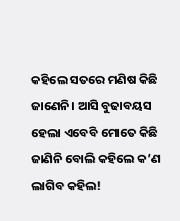କହିଲେ ସତରେ ମଣିଷ କିଛି ଜାଣେନି। ଆସି ବୁଢାବୟସ ହେଲା ଏବେବି ମୋତେ କିଛି ଜାଣିନି ବୋଲି କହିଲେ କ’ଣ ଲାଗିବ କହିଲ!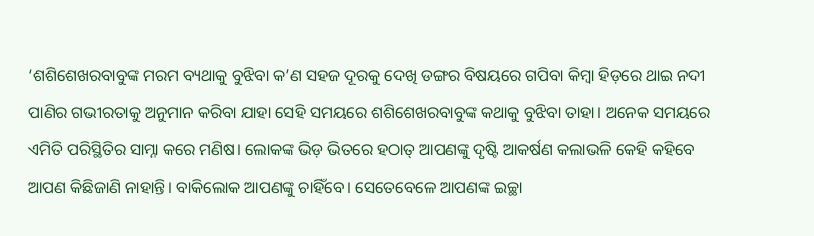‘ଶଶିଶେଖରବାବୁଙ୍କ ମରମ ବ୍ୟଥାକୁ ବୁଝିବା କ’ଣ ସହଜ ଦୂରକୁ ଦେଖି ଡଙ୍ଗର ବିଷୟରେ ଗପିବା କିମ୍ବା ହିଡ଼ରେ ଥାଇ ନଦୀ ପାଣିର ଗଭୀରତାକୁ ଅନୁମାନ କରିବା ଯାହା ସେହି ସମୟରେ ଶଶିଶେଖରବାବୁଙ୍କ କଥାକୁ ବୁଝିବା ତାହା। ଅନେକ ସମୟରେ ଏମିତି ପରିସ୍ଥିତିର ସାମ୍ନା କରେ ମଣିଷ। ଲୋକଙ୍କ ଭିଡ଼ ଭିତରେ ହଠାତ୍‌ ଆପଣଙ୍କୁ ଦୃଷ୍ଟି ଆକର୍ଷଣ କଲାଭଳି କେହି କହିବେ ଆପଣ କିଛିଜାଣି ନାହାନ୍ତି। ବାକିଲୋକ ଆପଣଙ୍କୁ ଚାହିଁବେ। ସେତେବେଳେ ଆପଣଙ୍କ ଇଚ୍ଛା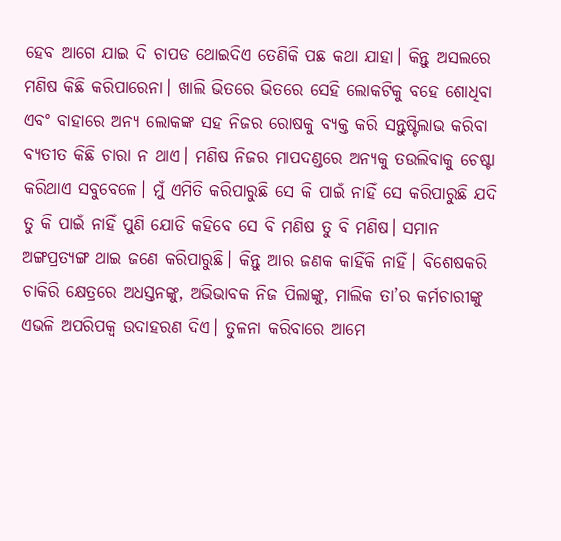ହେବ ଆଗେ ଯାଇ ଦି ଚାପଡ ଥୋଇଦିଏ ତେଣିକି ପଛ କଥା ଯାହା। କିନ୍ତୁ ଅସଲରେ ମଣିଷ କିଛି କରିପାରେନା। ଖାଲି ଭିତରେ ଭିତରେ ସେହି ଲୋକଟିକୁ ବହେ ଶୋଧିବା ଏବଂ ବାହାରେ ଅନ୍ୟ ଲୋକଙ୍କ ସହ ନିଜର ରୋଷକୁ ବ୍ୟକ୍ତ କରି ସନ୍ତୁଷ୍ଟିଲାଭ କରିବା ବ୍ୟତୀତ କିଛି ଚାରା ନ ଥାଏ। ମଣିଷ ନିଜର ମାପଦଣ୍ଡରେ ଅନ୍ୟକୁ ତଉଲିବାକୁ ଚେଷ୍ଟା କରିଥାଏ ସବୁବେଳେ। ମୁଁ ଏମିତି କରିପାରୁଛି ସେ କି ପାଇଁ ନାହିଁ ସେ କରିପାରୁଛି ଯଦି ତୁ କି ପାଇଁ ନାହିଁ ପୁଣି ଯୋଡି କହିବେ ସେ ବି ମଣିଷ ତୁ ବି ମଣିଷ। ସମାନ ଅଙ୍ଗପ୍ରତ୍ୟଙ୍ଗ ଥାଇ ଜଣେ କରିପାରୁଛି। କିନ୍ତୁ ଆର ଜଣକ କାହିଁକି ନାହିଁ। ବିଶେଷକରି ଚାକିରି କ୍ଷେତ୍ରରେ ଅଧସ୍ତନଙ୍କୁ, ଅଭିଭାବକ ନିଜ ପିଲାଙ୍କୁ, ମାଲିକ ତା’ର କର୍ମଚାରୀଙ୍କୁ ଏଭଳି ଅପରିପକ୍ୱ ଉଦାହରଣ ଦିଏ। ତୁଳନା କରିବାରେ ଆମେ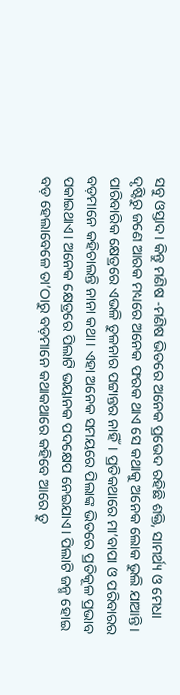ସବୁ ଓସ୍ତାଦ। କିନ୍ତୁ ମଣିଷ -ମଣିଷ ଭିତରେ ଅନେକ ପ୍ରଭେଦ ରହିଛି ଶକ୍ତି, ସାମର୍ଥ୍ୟ ଓ ମେଧା ଦୃଷ୍ଟିରୁ ଜଣେ ଆରକ ମଧ୍ୟରେ ଅନେକ ଫରକ ଥାଏ ସେ କଥାକୁ ଅନେକ ଲୋକ ଭୁଲି ଯାଆନ୍ତି।
ପାରିବାରିକ କ୍ଷେତ୍ରରେ ଏଭଳି ତୁଳନାର ପଟ୍ଟାନ୍ତର ନାହିଁ। ପ୍ରତିକଥାରେ ମା’ବାପା ଓ ପରିବାରର ବଡ଼ମାନେ କହିଚାଲନ୍ତି ନାନା କଥା। ଏହା ଅନେକ ସମୟରେ ପିଲାଙ୍କ ଭିତରେ ପ୍ରତିକୂଳ ପ୍ରଭାବ ପକାଇଥାଏ। ଅନେକ କ୍ଷେତ୍ରରେ ପିଲାଟି ଭୟାନକ ପଦକ୍ଷେପ ନେଇଯାଏ। ପିଲାଟି ଜନ୍ମ ହୋଇ ବଡ଼ ହେଲାବେଳେ ତା’ଠାରୁ ବଡ଼ମାନେ କଥାକଥାରେ କହିବେ ଆରେ ତୁ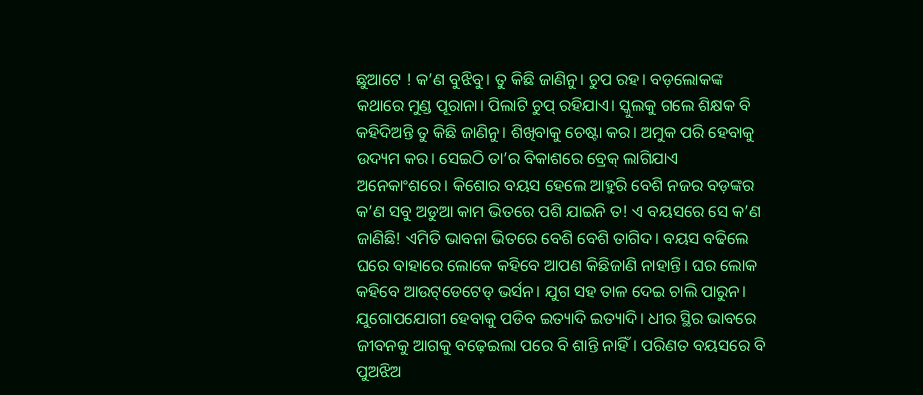ଛୁଆଟେ ! କ’ଣ ବୁଝିବୁ। ତୁ କିଛି ଜାଣିନୁ। ଚୁପ ରହ। ବଡ଼ଲୋକଙ୍କ କଥାରେ ମୁଣ୍ଡ ପୂରାନା। ପିଲାଟି ଚୁପ୍‌ ରହିଯାଏ। ସ୍କୁଲକୁ ଗଲେ ଶିକ୍ଷକ ବି କହିଦିଅନ୍ତି ତୁ କିଛି ଜାଣିନୁ। ଶିଖିବାକୁ ଚେଷ୍ଟା କର। ଅମୁକ ପରି ହେବାକୁ ଉଦ୍ୟମ କର। ସେଇଠି ତା’ର ବିକାଶରେ ବ୍ରେକ୍‌ ଲାଗିଯାଏ ଅନେକାଂଶରେ। କିଶୋର ବୟସ ହେଲେ ଆହୁରି ବେଶି ନଜର ବଡ଼ଙ୍କର କ’ଣ ସବୁ ଅଡୁଆ କାମ ଭିତରେ ପଶି ଯାଇନି ତ! ଏ ବୟସରେ ସେ କ’ଣ ଜାଣିଛି! ଏମିତି ଭାବନା ଭିତରେ ବେଶି ବେଶି ତାଗିଦ। ବୟସ ବଢିଲେ ଘରେ ବାହାରେ ଲୋକେ କହିବେ ଆପଣ କିଛିଜାଣି ନାହାନ୍ତି। ଘର ଲୋକ କହିବେ ଆଉଟ୍‌ଡେଟେଡ୍‌ ଭର୍ସନ। ଯୁଗ ସହ ତାଳ ଦେଇ ଚାଲି ପାରୁନ। ଯୁଗୋପଯୋଗୀ ହେବାକୁ ପଡିବ ଇତ୍ୟାଦି ଇତ୍ୟାଦି। ଧୀର ସ୍ଥିର ଭାବରେ ଜୀବନକୁ ଆଗକୁ ବଢ଼େଇଲା ପରେ ବି ଶାନ୍ତି ନାହିଁ। ପରିଣତ ବୟସରେ ବି ପୁଅଝିଅ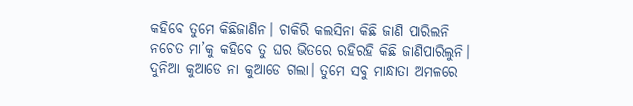କହିବେ ତୁମେ କିଛିଜାଣିନ। ଚାକିରି କଲସିନା କିଛି ଜାଣି ପାରିଲନି ନଚେତ ମା’କୁ କହିବେ ତୁ ଘର ଭିତରେ ରହିରହି କିଛି ଜାଣିପାରିଲୁନି। ଦୁନିଆ କୁଆଡେ ନା କୁଆଡେ ଗଲା। ତୁମେ ସବୁ ମାନ୍ଧାତା ଅମଳରେ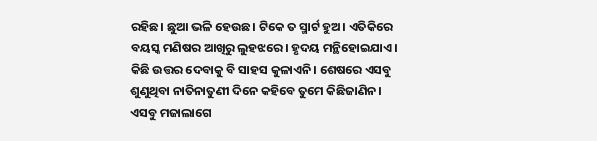ରହିଛ। ଛୁଆ ଭଳି ହେଉଛ। ଟିକେ ତ ସ୍ମାର୍ଟ ହୁଅ। ଏତିକିରେ ବୟସ୍କ ମଣିଷର ଆଖିରୁ ଲୁହଝରେ। ହୃଦୟ ମନ୍ଥିହୋଇଯାଏ। କିଛି ଉତ୍ତର ଦେବାକୁ ବି ସାହସ କୁଳାଏନି। ଶେଷରେ ଏସବୁ ଶୁଣୁଥିବା ନାତିନାତୁଣୀ ଦିନେ କହିବେ ତୁମେ କିଛିଜାଣିନ। ଏସବୁ ମଜାଲାଗେ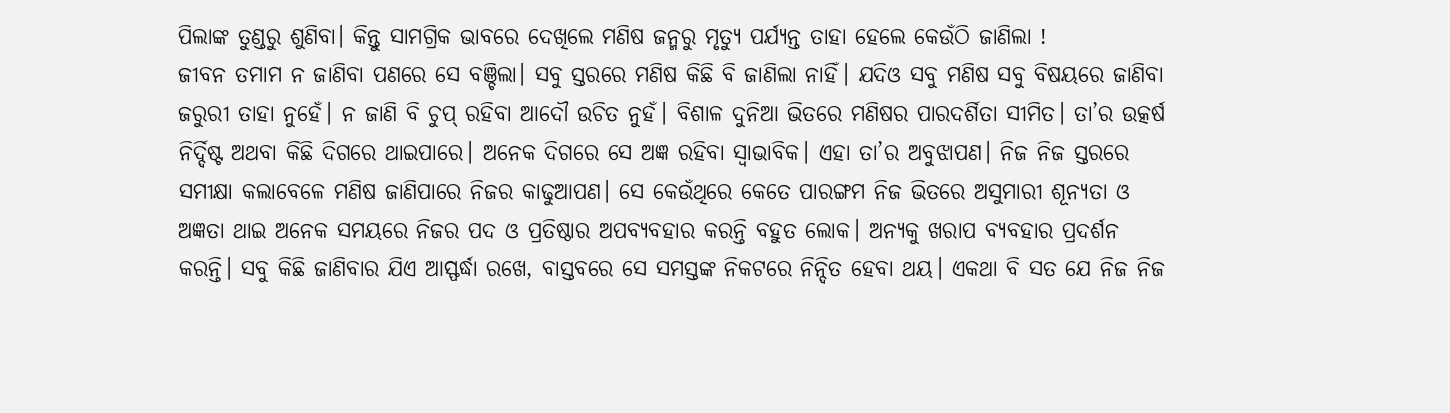ପିଲାଙ୍କ ତୁଣ୍ଡରୁ ଶୁଣିବା। କିନ୍ତୁ ସାମଗ୍ରିକ ଭାବରେ ଦେଖିଲେ ମଣିଷ ଜନ୍ମରୁ ମୃତ୍ୟୁ ପର୍ଯ୍ୟନ୍ତ ତାହା ହେଲେ କେଉଁଠି ଜାଣିଲା !
ଜୀବନ ତମାମ ନ ଜାଣିବା ପଣରେ ସେ ବଞ୍ଚିଲା। ସବୁ ସ୍ତରରେ ମଣିଷ କିଛି ବି ଜାଣିଲା ନାହିଁ। ଯଦିଓ ସବୁ ମଣିଷ ସବୁ ବିଷୟରେ ଜାଣିବା ଜରୁରୀ ତାହା ନୁହେଁ। ନ ଜାଣି ବି ଚୁପ୍‌ ରହିବା ଆଦୌ ଉଚିତ ନୁହଁ। ବିଶାଳ ଦୁନିଆ ଭିତରେ ମଣିଷର ପାରଦର୍ଶିତା ସୀମିତ। ତା’ର ଉତ୍କର୍ଷ ନିର୍ଦ୍ଦିଷ୍ଟ ଅଥବା କିଛି ଦିଗରେ ଥାଇପାରେ। ଅନେକ ଦିଗରେ ସେ ଅଜ୍ଞ ରହିବା ସ୍ବାଭାବିକ। ଏହା ତା’ର ଅବୁଝାପଣ। ନିଜ ନିଜ ସ୍ତରରେ ସମୀକ୍ଷା କଲାବେଳେ ମଣିଷ ଜାଣିପାରେ ନିଜର କାଢୁଆପଣ। ସେ କେଉଁଥିରେ କେତେ ପାରଙ୍ଗମ ନିଜ ଭିତରେ ଅସୁମାରୀ ଶୂନ୍ୟତା ଓ ଅଜ୍ଞତା ଥାଇ ଅନେକ ସମୟରେ ନିଜର ପଦ ଓ ପ୍ରତିଷ୍ଠାର ଅପବ୍ୟବହାର କରନ୍ତି ବହୁତ ଲୋକ। ଅନ୍ୟକୁ ଖରାପ ବ୍ୟବହାର ପ୍ରଦର୍ଶନ କରନ୍ତି। ସବୁ କିଛି ଜାଣିବାର ଯିଏ ଆସ୍ଫର୍ଦ୍ଧା ରଖେ, ବାସ୍ତବରେ ସେ ସମସ୍ତଙ୍କ ନିକଟରେ ନିନ୍ଦିତ ହେବା ଥୟ। ଏକଥା ବି ସତ ଯେ ନିଜ ନିଜ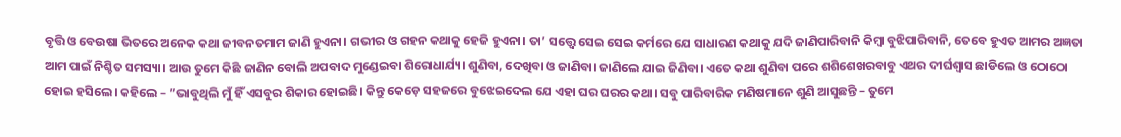ବୃତ୍ତି ଓ ବେଉଷା ଭିତରେ ଅନେକ କଥା ଜୀବନତମାମ ଜାଣି ହୁଏନା। ଗଭୀର ଓ ଗହନ କଥାକୁ ହେଜି ହୁଏନା। ତା’ ସତ୍ତ୍ୱେ ସେଇ ସେଇ କର୍ମରେ ଯେ ସାଧାରଣ କଥାକୁ ଯଦି ଜାଣିପାରିବାନି କିମ୍ବା ବୁଝିପାରିବାନି, ତେବେ ହୁଏତ ଆମର ଅଜ୍ଞତା ଆମ ପାଇଁ ନିଶ୍ଚିତ ସମସ୍ୟା। ଆଉ ତୁମେ କିଛି ଜାଣିନ ବୋଲି ଅପବାଦ ମୁଣ୍ଡେଇବା ଶିରୋଧାର୍ଯ୍ୟ। ଶୁଣିବା, ଦେଖିବା ଓ ଜାଣିବା। ଜାଣିଲେ ଯାଇ ଜିଣିବା। ଏତେ କଥା ଶୁଣିବା ପରେ ଶଶିଶେଖରବାବୁ ଏଥର ଦୀର୍ଘଶ୍ୱାସ ଛାଡିଲେ ଓ ଠୋଠୋ ହୋଇ ହସିଲେ। କହିଲେ – ”ଭାବୁଥିଲି ମୁଁ ହିଁ ଏସବୁର ଶିକାର ହୋଇଛି। କିନ୍ତୁ କେଡ଼େ ସହଜରେ ବୁଝେଇଦେଲ ଯେ ଏହା ଘର ଘରର କଥା। ସବୁ ପାରିବାରିକ ମଣିଷମାନେ ଶୁଣି ଆସୁଛନ୍ତି – ତୁମେ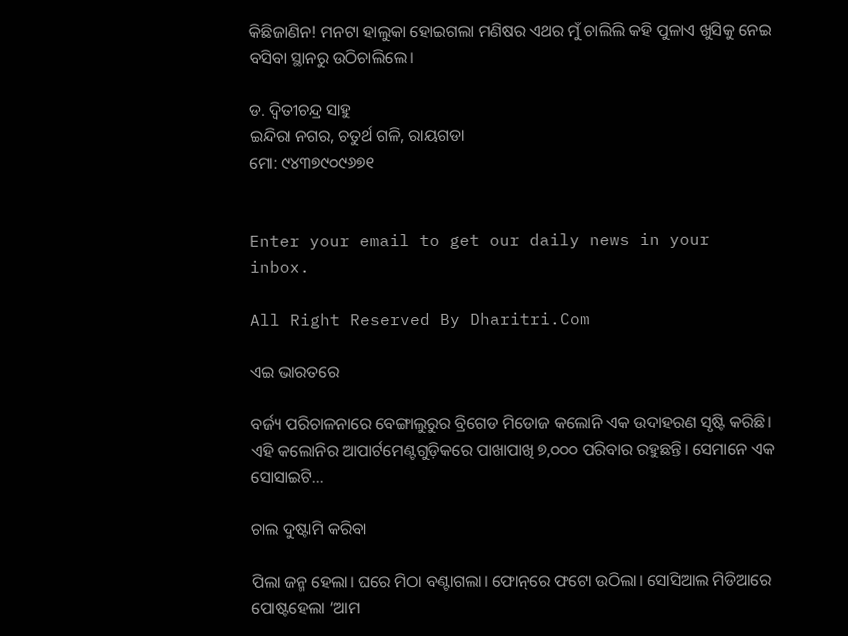କିଛିଜାଣିନ! ମନଟା ହାଲୁକା ହୋଇଗଲା ମଣିଷର ଏଥର ମୁଁ ଚାଲିଲି କହି ପୁଳାଏ ଖୁସିକୁ ନେଇ ବସିବା ସ୍ଥାନରୁ ଉଠିଚାଲିଲେ।

ଡ. ଦ୍ୱିତୀଚନ୍ଦ୍ର ସାହୁ
ଇନ୍ଦିରା ନଗର, ଚତୁର୍ଥ ଗଳି, ରାୟଗଡା
ମୋ: ୯୪୩୭୯୦୯୬୭୧


Enter your email to get our daily news in your inbox.

All Right Reserved By Dharitri.Com

ଏଇ ଭାରତରେ

ବର୍ଜ୍ୟ ପରିଚାଳନାରେ ବେଙ୍ଗାଲୁରୁର ବ୍ରିଗେଡ ମିଡୋଜ କଲୋନି ଏକ ଉଦାହରଣ ସୃଷ୍ଟି କରିଛି। ଏହି କଲୋନିର ଆପାର୍ଟମେଣ୍ଟଗୁଡ଼ିକରେ ପାଖାପାଖି ୭,୦୦୦ ପରିବାର ରହୁଛନ୍ତି। ସେମାନେ ଏକ ସୋସାଇଟି…

ଚାଲ ଦୁଷ୍ଟାମି କରିବା

ପିଲା ଜନ୍ମ ହେଲା। ଘରେ ମିଠା ବଣ୍ଟାଗଲା। ଫୋନ୍‌ରେ ଫଟୋ ଉଠିଲା। ସୋସିଆଲ ମିଡିଆରେ ପୋଷ୍ଟହେଲା ‘ଆମ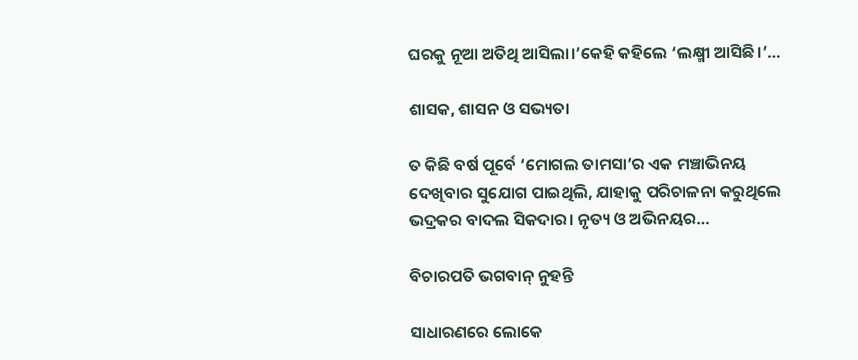ଘରକୁ ନୂଆ ଅତିଥି ଆସିଲା।’କେହି କହିଲେ ‘ଲକ୍ଷ୍ମୀ ଆସିଛି।’…

ଶାସକ, ଶାସନ ଓ ସଭ୍ୟତା

ତ କିଛି ବର୍ଷ ପୂର୍ବେ ‘ମୋଗଲ ତାମସା’ର ଏକ ମଞ୍ଚାଭିନୟ ଦେଖିବାର ସୁଯୋଗ ପାଇଥିଲି, ଯାହାକୁ ପରିଚାଳନା କରୁଥିଲେ ଭଦ୍ରକର ବାଦଲ ସିକଦାର। ନୃତ୍ୟ ଓ ଅଭିନୟର…

ବିଚାରପତି ଭଗବାନ୍‌ ନୁହନ୍ତି

ସାଧାରଣରେ ଲୋକେ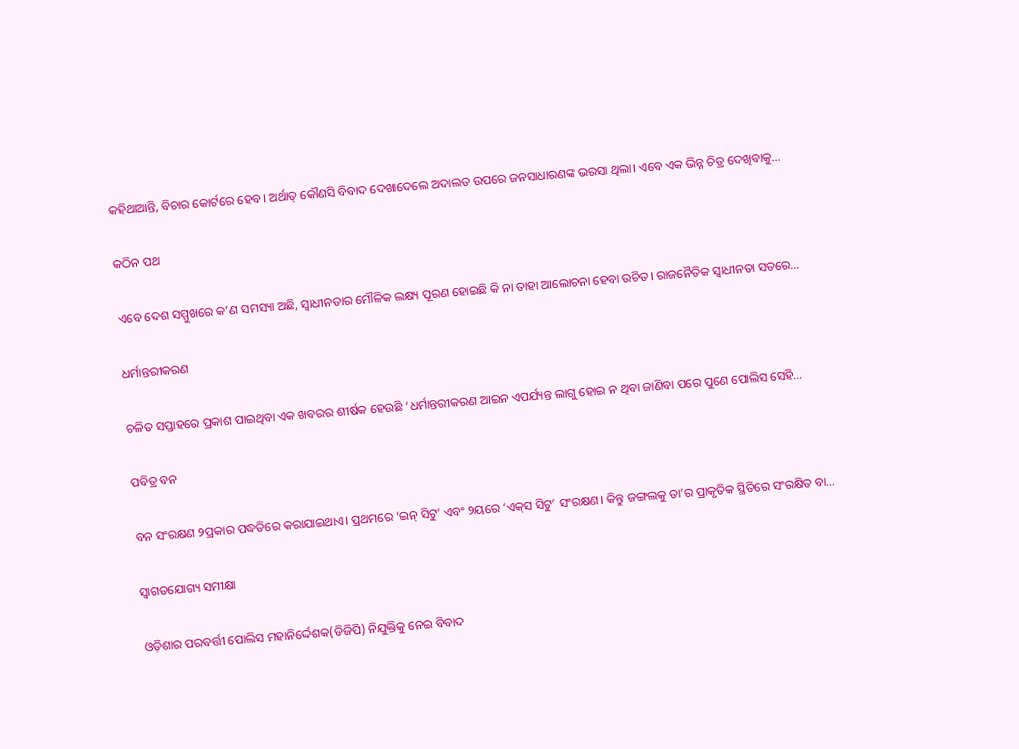କହିଥାଆନ୍ତି, ବିଚାର କୋର୍ଟରେ ହେବ। ଅର୍ଥାତ୍‌ କୌଣସି ବିବାଦ ଦେଖାଦେଲେ ଅଦାଲତ ଉପରେ ଜନସାଧାରଣଙ୍କ ଭରସା ଥିଲା। ଏବେ ଏକ ଭିନ୍ନ ଚିତ୍ର ଦେଖିବାକୁ…

କଠିନ ପଥ

ଏବେ ଦେଶ ସମ୍ମୁଖରେ କ’ଣ ସମସ୍ୟା ଅଛି, ସ୍ୱାଧୀନତାର ମୌଳିକ ଲକ୍ଷ୍ୟ ପୂରଣ ହୋଇଛି କି ନା ତାହା ଆଲୋଚନା ହେବା ଉଚିତ। ରାଜନୈତିକ ସ୍ୱାଧୀନତା ସତରେ…

ଧର୍ମାନ୍ତରୀକରଣ

ଚଳିତ ସପ୍ତାହରେ ପ୍ରକାଶ ପାଇଥିବା ଏକ ଖବରର ଶୀର୍ଷକ ହେଉଛି ‘ଧର୍ମାନ୍ତରୀକରଣ ଆଇନ ଏପର୍ଯ୍ୟନ୍ତ ଲାଗୁ ହୋଇ ନ ଥିବା ଜାଣିବା ପରେ ପୁଣେ ପୋଲିସ ସେହି…

ପବିତ୍ର ବନ

ବନ ସଂରକ୍ଷଣ ୨ପ୍ରକାର ପଦ୍ଧତିରେ କରାଯାଇଥାଏ। ପ୍ରଥମରେ ‘ଇନ୍‌ ସିଟୁ’ ଏବଂ ୨ୟରେ ‘ଏକ୍‌ସ ସିଟୁ’ ସଂରକ୍ଷଣ। କିନ୍ତୁ ଜଙ୍ଗଲକୁ ତା’ର ପ୍ରାକୃତିକ ସ୍ଥିତିରେ ସଂରକ୍ଷିତ ବା…

ସ୍ବାଗତଯୋଗ୍ୟ ସମୀକ୍ଷା

ଓଡ଼ିଶାର ପରବର୍ତ୍ତୀ ପୋଲିସ ମହାନିର୍ଦ୍ଦେଶକ(ଡିଜିପି) ନିଯୁକ୍ତିକୁ ନେଇ ବିବାଦ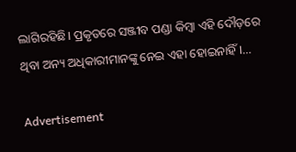ଲାଗିରହିଛି। ପ୍ରକୃତରେ ସଞ୍ଜୀବ ପଣ୍ଡା କିମ୍ବା ଏହି ଦୌଡ଼ରେ ଥିବା ଅନ୍ୟ ଅଧିକାରୀମାନଙ୍କୁ ନେଇ ଏହା ହୋଇନାହିଁ।…

Advertisement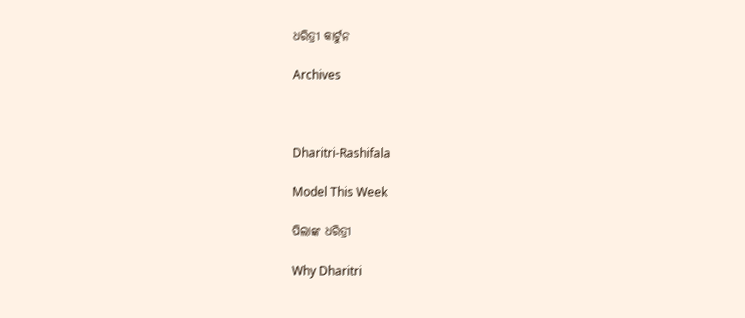ଧରିତ୍ରୀ କାର୍ଟୁନ

Archives



Dharitri-Rashifala

Model This Week

ପିଲାଙ୍କ ଧରିତ୍ରୀ

Why Dharitri